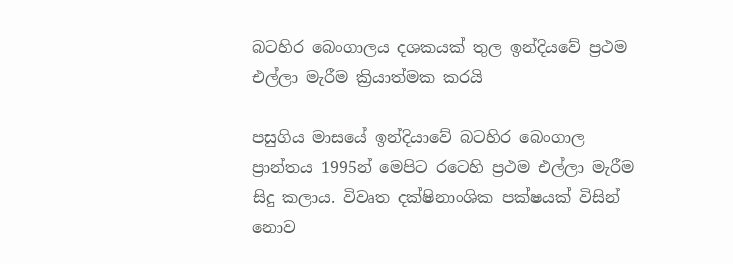බටහිර බෙංගාලය දශකයක්‌ තුල ඉන්දියවේ ප්‍රථම එල්ලා මැරීම ක්‍රියාත්මක කරයි

පසුගිය මාසයේ ඉන්දියාවේ බටහිර බෙංගාල ප්‍රාන්තය 1995න් මෙපිට රටෙහි ප්‍රථම එල්ලා මැරීම සිදු කලාය. විවෘත දක්ෂිනාංශික පක්ෂයක් විසින් නොව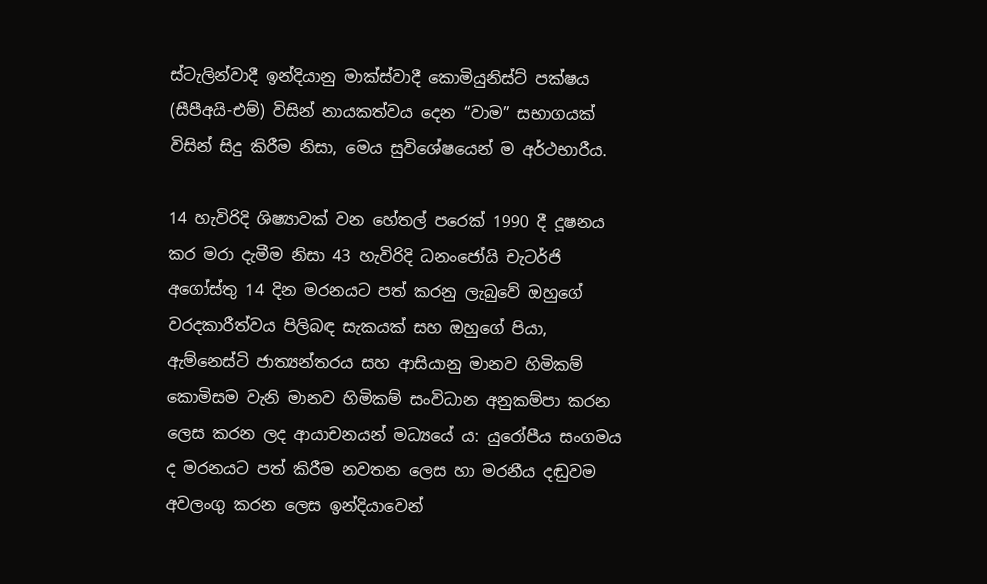ස්ටැලින්වාදී ඉන්දියානු මාක්ස්වාදී කොමියුනිස්ට් පක්ෂය (සීපීඅයි-එම්) විසින් නායකත්වය දෙන “වාම” සභාගයක් විසින් සිදු කිරීම නිසා, මෙය සුවිශේෂයෙන් ම අර්ථභාරීය.

14 හැවිරිදි ශිෂ්‍යාවක් වන හේතල් පරෙක් 1990 දී දූෂනය කර මරා දැමීම නිසා 43 හැවිරිදි ධනංජෝයි චැටර්ජි අගෝස්තු 14 දින මරනයට පත් කරනු ලැබුවේ ඔහුගේ වරදකාරීත්වය පිලිබඳ සැකයක් සහ ඔහුගේ පියා, ඇම්නෙස්ටි ජාත්‍යන්තරය සහ ආසියානු මානව හිමිකම් කොමිසම වැනි මානව හිමිකම් සංවිධාන අනුකම්පා කරන ලෙස කරන ලද ආයාචනයන් මධ්‍යයේ ය: යුරෝපීය සංගමය ද මරනයට පත් කිරීම නවතන ලෙස හා මරනීය දඬුවම අවලංගු කරන ලෙස ඉන්දියාවෙන්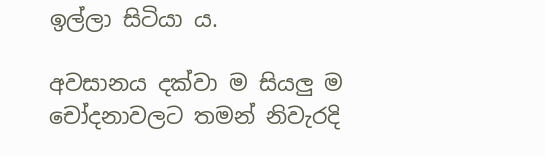ඉල්ලා සිටියා ය.

අවසානය දක්වා ම සියලු ම චෝදනාවලට තමන් නිවැරදි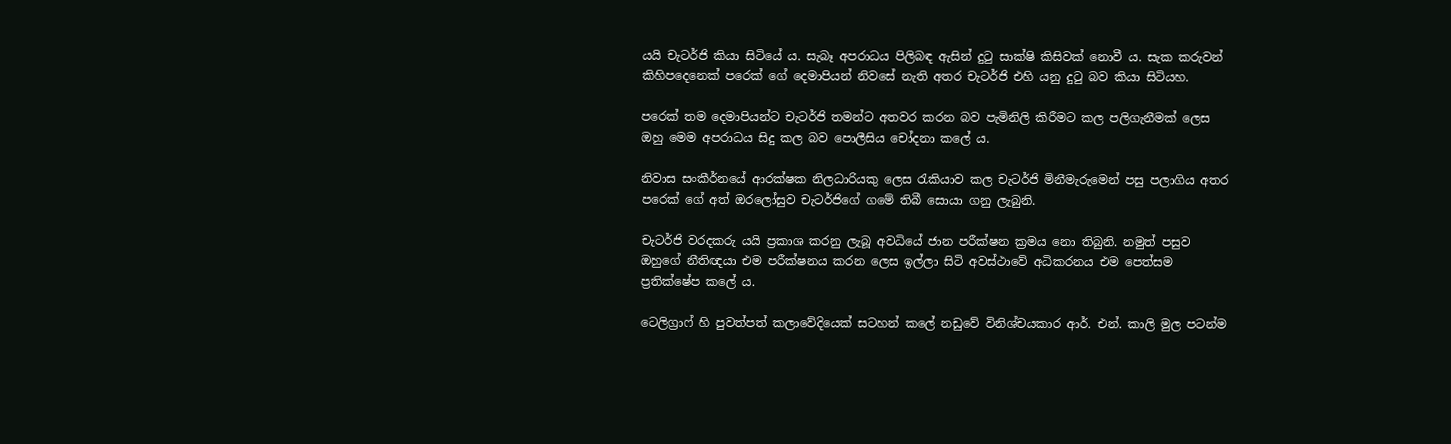යයි චැටර්ජි කියා සිටියේ ය. සැබෑ අපරාධය පිලිබඳ ඇසින් දුටු සාක්ෂි කිසිවක් නොවී ය. සැක කරුවන් කිහිපදෙනෙක් පරෙක් ගේ දෙමාපියන් නිවසේ නැති අතර චැටර්ජි එහි යනු දුටු බව කියා සිටියහ.

පරෙක් තම දෙමාපියන්ට චැටර්ජි තමන්ට අතවර කරන බව පැමිනිලි කිරීමට කල පලිගැනීමක් ලෙස ඔහු මෙම අපරාධය සිදු කල බව පොලීසිය චෝදනා කලේ ය.

නිවාස සංකීර්නයේ ආරක්ෂක නිලධාරියකු ලෙස රැකියාව කල චැටර්ජි මිනීමැරුමෙන් පසු පලාගිය අතර පරෙක් ගේ අත් ඔරලෝසුව චැටර්ජිගේ ගමේ තිබී සොයා ගනු ලැබුනි.

චැටර්ජි වරදකරු යයි ප්‍රකාශ කරනු ලැබූ අවධියේ ජාන පරීක්ෂන ක්‍රමය නො තිබුනි. නමුත් පසුව ඔහුගේ නීතිඥයා එම පරීක්ෂනය කරන ලෙස ඉල්ලා සිටි අවස්ථාවේ අධිකරනය එම පෙත්සම ප්‍රතික්ෂේප කලේ ය.

ටෙලිග්‍රාෆ් හි පුවත්පත් කලාවේදියෙක් සටහන් කලේ නඩුවේ විනිශ්චයකාර ආර්. එන්. කාලි මුල පටන්ම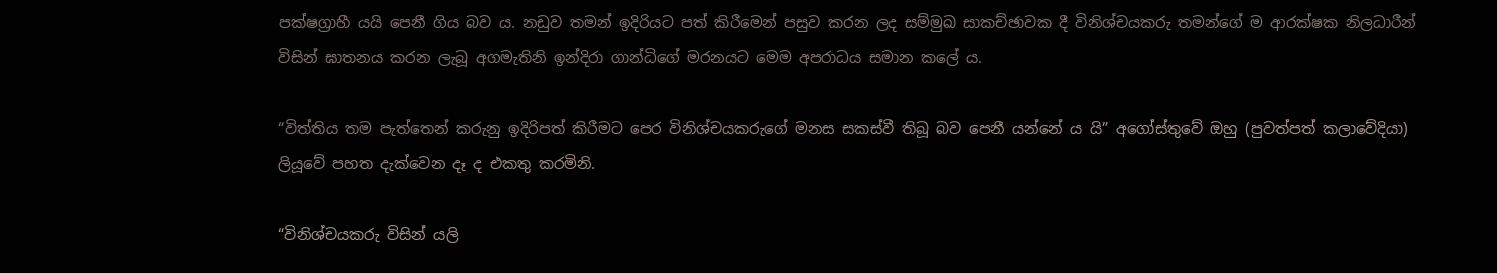පක්ෂග්‍රාහී යයි පෙනී ගිය බව ය. නඩුව තමන් ඉදිරියට පත් කිරීමෙන් පසුව කරන ලද සම්මුඛ සාකච්ඡාවක දී විනිශ්චයකරු තමන්ගේ ම ආරක්ෂක නිලධාරීන් විසින් ඝාතනය කරන ලැබූ අගමැතිනි ඉන්දිරා ගාන්ධිගේ මරනයට මෙම අපරාධය සමාන කලේ ය.

“විත්තිය තම පැත්තෙන් කරුනු ඉදිරිපත් කිරීමට පෙර විනිශ්චයකරුගේ මනස සකස්වී තිබූ බව පෙනී යන්නේ ය යි” අගෝස්තුවේ ඔහු (පුවත්පත් කලාවේදියා) ලියූවේ පහත දැක්වෙන දෑ ද එකතු කරමිනි.

“විනිශ්චයකරු විසින් යලි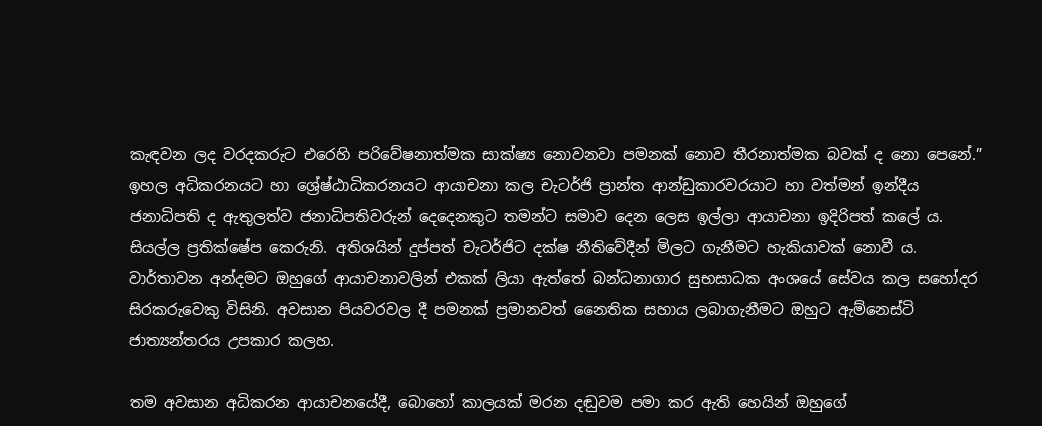කැඳවන ලද වරදකරුට එරෙහි පරිවේෂනාත්මක සාක්ෂ්‍ය නොවනවා පමනක් නොව තීරනාත්මක බවක් ද නො පෙනේ.” ඉහල අධිකරනයට හා ශ්‍රේෂ්ඨාධිකරනයට ආයාචනා කල චැටර්ජි ප්‍රාන්ත ආන්ඩුකාරවරයාට හා වත්මන් ඉන්දීය ජනාධිපති ද ඇතුලත්ව ජනාධිපතිවරුන් දෙදෙනකුට තමන්ට සමාව දෙන ලෙස ඉල්ලා ආයාචනා ඉදිරිපත් කලේ ය. සියල්ල ප්‍රතික්ෂේප කෙරුනි. අතිශයින් දුප්පත් චැටර්ජිට දක්ෂ නීතිවේදීන් මිලට ගැනීමට හැකියාවක් නොවී ය. වාර්තාවන අන්දමට ඔහුගේ ආයාචනාවලින් එකක් ලියා ඇත්තේ බන්ධනාගාර සුභසාධක අංශයේ සේවය කල සහෝදර සිරකරුවෙකු විසිනි. අවසාන පියවරවල දී පමනක් ප්‍රමානවත් නෛතික සහාය ලබාගැනීමට ඔහුට ඇම්නෙස්ටි ජාත්‍යන්තරය උපකාර කලහ.

තම අවසාන අධිකරන ආයාචනයේදී, බොහෝ කාලයක් මරන දඬුවම පමා කර ඇති හෙයින් ඔහුගේ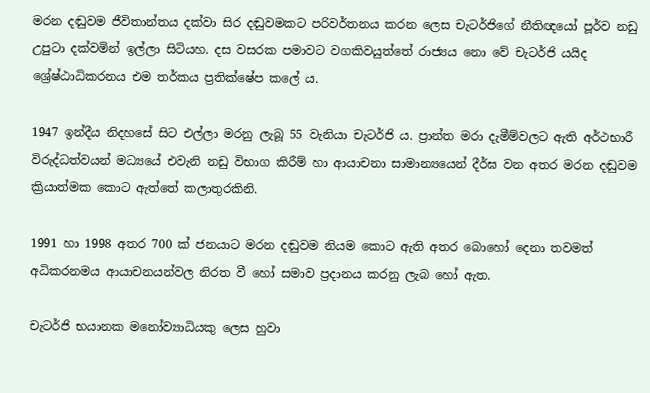මරන දඬුවම ජීවිතාන්තය දක්වා සිර දඬුවමකට පරිවර්තනය කරන ලෙස චැටර්ජිගේ නීතිඥයෝ පූර්ව නඩු උපුටා දක්වමින් ඉල්ලා සිටියහ. දස වසරක පමාවට වගකිවයුත්තේ රාජ්‍යය නො වේ චැටර්ජි යයිද ශ්‍රේෂ්ඨාධිකරනය එම තර්කය ප්‍රතික්ෂේප කලේ ය.

1947 ඉන්දීය නිදහසේ සිට එල්ලා මරනු ලැබූ 55 වැනියා චැටර්ජි ය. ප්‍රාන්ත මරා දැමීම්වලට ඇති අර්ථභාරී විරුද්ධත්වයන් මධ්‍යයේ එවැනි නඩු විභාග කිරීම් හා ආයාචනා සාමාන්‍යයෙන් දීර්ඝ වන අතර මරන දඬුවම ක්‍රියාත්මක කොට ඇත්තේ කලාතුරකිනි.

1991 හා 1998 අතර 700 ක් ජනයාට මරන දඬුවම නියම කොට ඇති අතර බොහෝ දෙනා තවමත් අධිකරනමය ආයාචනයන්වල නිරත වී හෝ සමාව ප්‍රදානය කරනු ලැබ හෝ ඇත.

චැටර්ජි භයානක මනෝව්‍යාධියකු ලෙස හුවා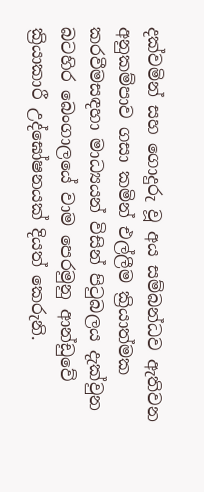දක්වමින් සහ ගොදුරු වූ අය සම්බන්ධව ඇතිවන අනුකම්පාව ගසා කමින් එල්ලීම ක්‍රියාත්මක කරවීමසඳහා මාධ්‍යයන් විසින් පිටුබලය දැක්වුන බටහිර බෙංගාලයේ වාම පෙරමුනු ආන්ඩුවේ ක්‍රියාකාරී උද්ඝෝෂනයක් දියත් කෙරුනි.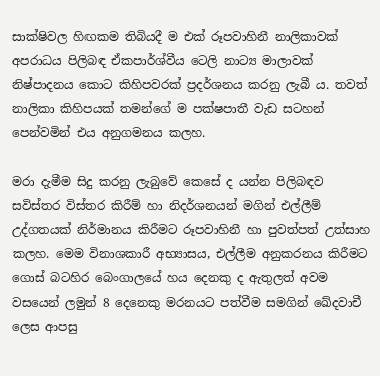සාක්ෂිවල හිඟකම තිබියදී ම එක් රූපවාහිනී නාලිකාවක් අපරාධය පිලිබඳ ඒකපාර්ශ්වීය ටෙලි නාට්‍ය මාලාවක් නිෂ්පාදනය කොට කිහිපවරක් ප්‍රදර්ශනය කරනු ලැබී ය. තවත් නාලිකා කිහිපයක් තමන්ගේ ම පක්ෂපාතී වැඩ සටහන් පෙන්වමින් එය අනුගමනය කලහ.

මරා දැමීම සිදු කරනු ලැබුවේ කෙසේ ද යන්න පිලිබඳව සවිස්තර විස්තර කිරීම් හා නිදර්ශනයන් මගින් එල්ලීම් උද්ගතයක් නිර්මානය කිරීමට රූපවාහිනී හා පුවත්පත් උත්සාහ කලහ. මෙම විනාශකාරී අභ්‍යාසය, එල්ලීම අනුකරනය කිරීමට ගොස් බටහිර බෙංගාලයේ හය දෙනකු ද ඇතුලත් අවම වසයෙන් ලමුන් 8 දෙනෙකු මරනයට පත්වීම සමගින් ඛේදවාචී ලෙස ආපසු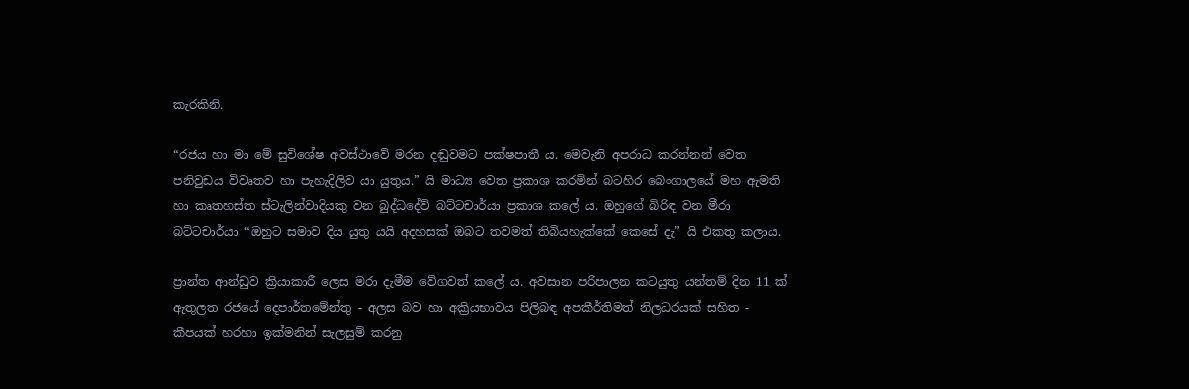කැරකිනි.

“රජය හා මා මේ සුවිශේෂ අවස්ථාවේ මරන දඬුවමට පක්ෂපාතී ය. මෙවැනි අපරාධ කරන්නන් වෙත පනිවුඩය විවෘතව හා පැහැදිලිව යා යුතුය.” යි මාධ්‍ය වෙත ප්‍රකාශ කරමින් බටහිර බෙංගාලයේ මහ ඇමති හා කෘතහස්ත ස්ටැලින්වාදියකු වන බුද්ධදේව් බට්ටචාර්යා ප්‍රකාශ කලේ ය. ඔහුගේ බිරිඳ වන මීරා බට්ටචාර්යා “ඔහුට සමාව දිය යුතු යයි අදහසක් ඔබට තවමත් තිබියහැක්කේ කෙසේ දැ” යි එකතු කලාය.

ප්‍රාන්ත ආන්ඩුව ක්‍රියාකාරී ලෙස මරා දැමීම වේගවත් කලේ ය. අවසාන පරිපාලන කටයුතු යන්තම් දින 11 ක් ඇතුලත රජයේ දෙපාර්තමේන්තු - අලස බව හා අක්‍රියභාවය පිලිබඳ අපකීර්තිමත් නිලධරයක් සහිත - කීපයක් හරහා ඉක්මනින් සැලසුම් කරනු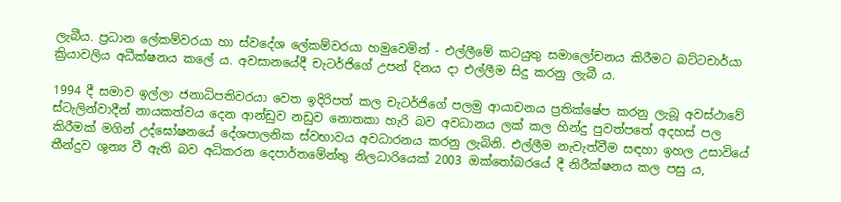ලැබීය. ප්‍රධාන ලේකම්වරයා හා ස්වදේශ ලේකම්වරයා හමුවෙමින් - එල්ලීමේ කටයුතු සමාලෝචනය කිරීමට බට්ටචාර්යා ක්‍රියාවලිය අධීක්ෂනය කලේ ය. අවසානයේදී චැටර්ජිගේ උපන් දිනය දා එල්ලීම සිදු කරනු ලැබී ය.

1994 දී සමාව ඉල්ලා ජනාධිපතිවරයා වෙත ඉදිරිපත් කල චැටර්ජිගේ පලමු ආයාචනය ප්‍රතික්ෂේප කරනු ලැබූ අවස්ථාවේ ස්ටැලින්වාදීන් නායකත්වය දෙන ආන්ඩුව නඩුව නොතකා හැරි බව අවධානය ලක් කල හින්දු පුවත්පතේ අදහස් පල කිරීමක් මගින් උද්ඝෝෂනයේ දේශපාලනික ස්වභාවය අවධාරනය කරනු ලැබිනි. එල්ලීම නැවැත්වීම සඳහා ඉහල උසාවියේ තීන්දුව ශුන්‍ය වී ඇති බව අධිකරන දෙපාර්තමේන්තු නිලධාරියෙක් 2003 ඔක්තෝබරයේ දී නිරීක්ෂනය කල පසු ය,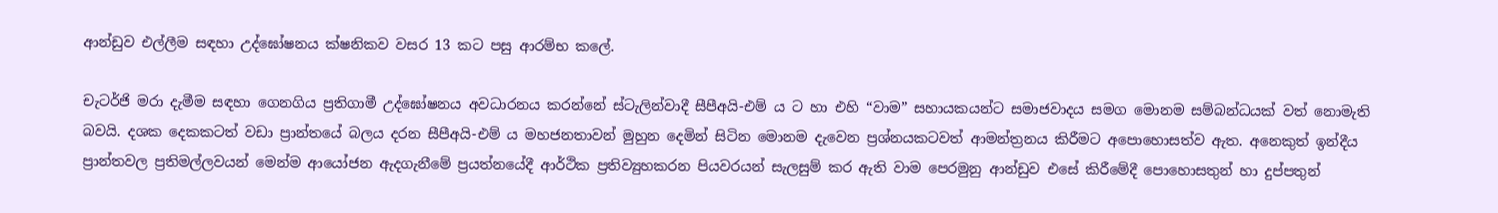ආන්ඩුව එල්ලීම සඳහා උද්ඝෝෂනය ක්ෂනිකව වසර 13 කට පසු ආරම්භ කලේ.

චැටර්ජි මරා දැමීම සඳහා ගෙනගිය ප්‍රතිගාමී උද්ඝෝෂනය අවධාරනය කරන්නේ ස්ටැලින්වාදී සීපීඅයි-එම් ය ට හා එහි “වාම” සහායකයන්ට සමාජවාදය සමග මොනම සම්බන්ධයක් වත් නොමැති බවයි. දශක දෙකකටත් වඩා ප්‍රාන්තයේ බලය දරන සීපීඅයි-එම් ය මහජනතාවන් මුහුන දෙමින් සිටින මොනම දැවෙන ප්‍රශ්නයකටවත් ආමන්ත්‍රනය කිරීමට අපොහොසත්ව ඇත. අනෙකුත් ඉන්දීය ප්‍රාන්තවල ප්‍රතිමල්ලවයන් මෙන්ම ආයෝජන ඇදගැනීමේ ප්‍රයත්නයේදී ආර්ථික ප්‍රතිව්‍යුහකරන පියවරයන් සැලසුම් කර ඇති වාම පෙරමුනු ආන්ඩුව එසේ කිරීමේදී පොහොසතුන් හා දුප්පතුන්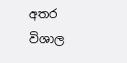අතර විශාල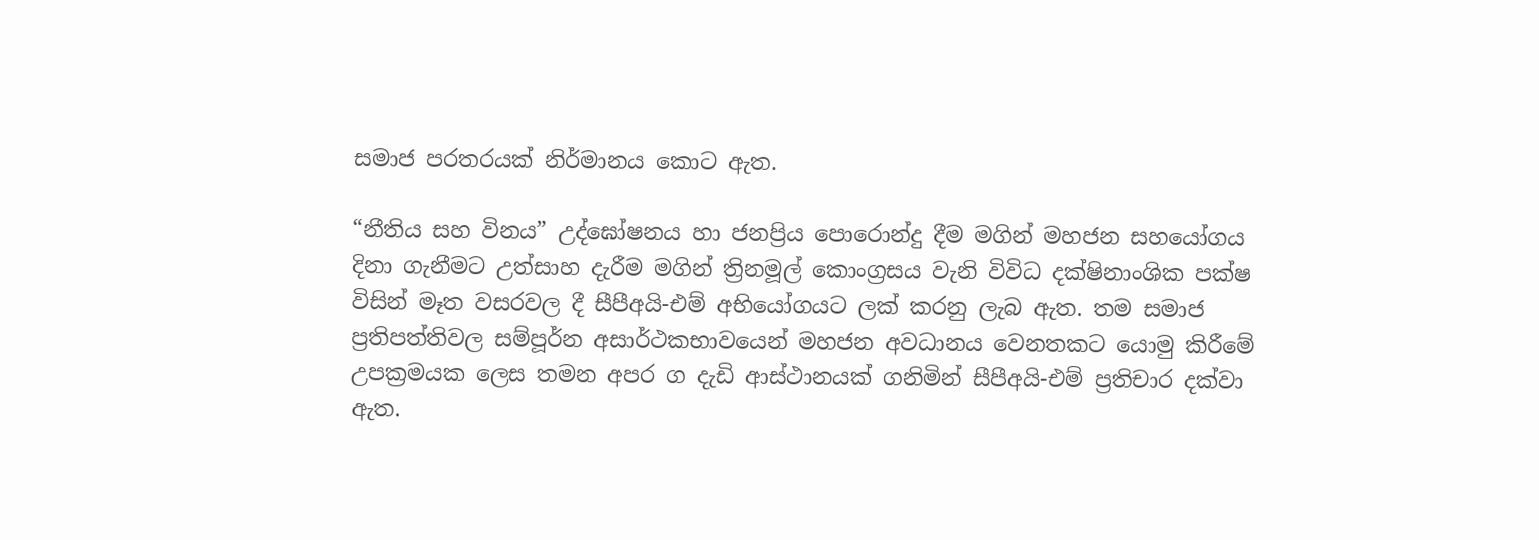සමාජ පරතරයක් නිර්මානය කොට ඇත.

“නීතිය සහ විනය” උද්ඝෝෂනය හා ජනප්‍රිය පොරොන්දු දීම මගින් මහජන සහයෝගය දිනා ගැනීමට උත්සාහ දැරීම මගින් ත්‍රිනමූල් කොංග්‍රසය වැනි විවිධ දක්ෂිනාංශික පක්ෂ විසින් මෑත වසරවල දී සීපීඅයි-එම් අභියෝගයට ලක් කරනු ලැබ ඇත. තම සමාජ ප්‍රතිපත්තිවල සම්පූර්න අසාර්ථකභාවයෙන් මහජන අවධානය වෙනතකට යොමු කිරීමේ උපක්‍රමයක ලෙස තමන අපර ග දැඩි ආස්ථානයක් ගනිමින් සීපීඅයි-එම් ප්‍රතිචාර දක්වා ඇත.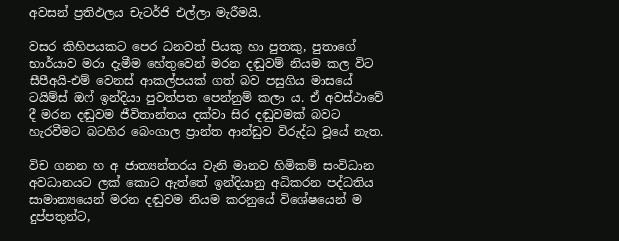අවසන් ප්‍රතිඵලය චැටර්ජි එල්ලා මැරීමයි.

වසර කිහිපයකට පෙර ධනවත් පියකු හා පුතකු, පුතාගේ භාර්යාව මරා දැමීම හේතුවෙන් මරන දඬුවම් නියම කල විට සීපීඅයි-එම් වෙනස් ආකල්පයක් ගත් බව පසුගිය මාසයේ ටයිම්ස් ඔෆ් ඉන්දියා පුවත්පත පෙන්නුම් කලා ය. ඒ අවස්ථාවේ දී මරන දඬුවම ජීවිතාන්තය දක්වා සිර දඬුවමක් බවට හැරවීමට බටහිර බෙංගාල ප්‍රාන්ත ආන්ඩුව විරුද්ධ වූයේ නැත.

විච ගනන හ අ ජාත්‍යන්තරය වැනි මානව හිමිකම් සංවිධාන අවධානයට ලක් කොට ඇත්තේ ඉන්දියානු අධිකරන පද්ධතිය සාමාන්‍යයෙන් මරන දඬුවම නියම කරනුයේ විශේෂයෙන් ම දුප්පතුන්ට,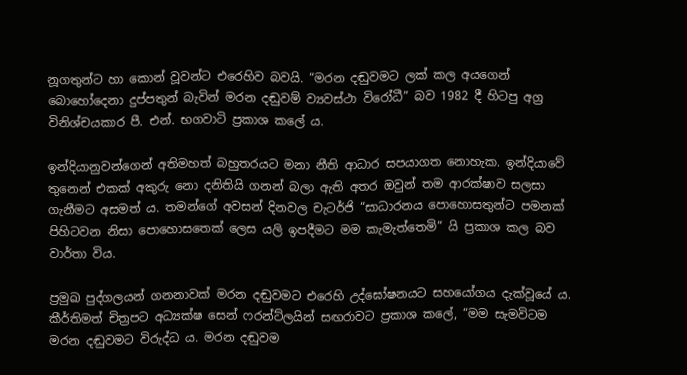නූගතුන්ට හා කොන් වූවන්ට එරෙහිව බවයි. “මරන දඬුවමට ලක් කල අයගෙන් බොහෝදෙනා දුප්පතුන් බැවින් මරන දඬුවම් ව්‍යවස්ථා විරෝධී” බව 1982 දී හිටපු අග්‍ර විනිශ්චයකාර පී. එන්. භගවාටි ප්‍රකාශ කලේ ය.

ඉන්දියානුවන්ගෙන් අතිමහත් බහුතරයට මනා නීති ආධාර සපයාගත නොහැක. ඉන්දියාවේ තුනෙන් එකක් අකුරු නො දනිතියි ගනන් බලා ඇති අතර ඔවුන් තම ආරක්ෂාව සලසා ගැනීමට අසමත් ය. තමන්ගේ අවසන් දිනවල චැටර්ජි “සාධාරනය පොහොසතුන්ට පමනක් පිහිටවන නිසා පොහොසතෙක් ලෙස යලි ඉපදීමට මම කැමැත්තෙමි” යි ප්‍රකාශ කල බව වාර්තා විය.

ප්‍රමුඛ පුද්ගලයන් ගනනාවක් මරන දඬුවමට එරෙහි උද්ඝෝෂනයට සහයෝගය දැක්වූයේ ය. කීර්තිමත් චිත්‍රපට අධ්‍යක්ෂ සෙන් ෆරන්ට්ලයින් සඟරාවට ප්‍රකාශ කලේ, “මම සැමවිටම මරන දඬුවමට විරුද්ධ ය. මරන දඬුවම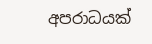අපරාධයක්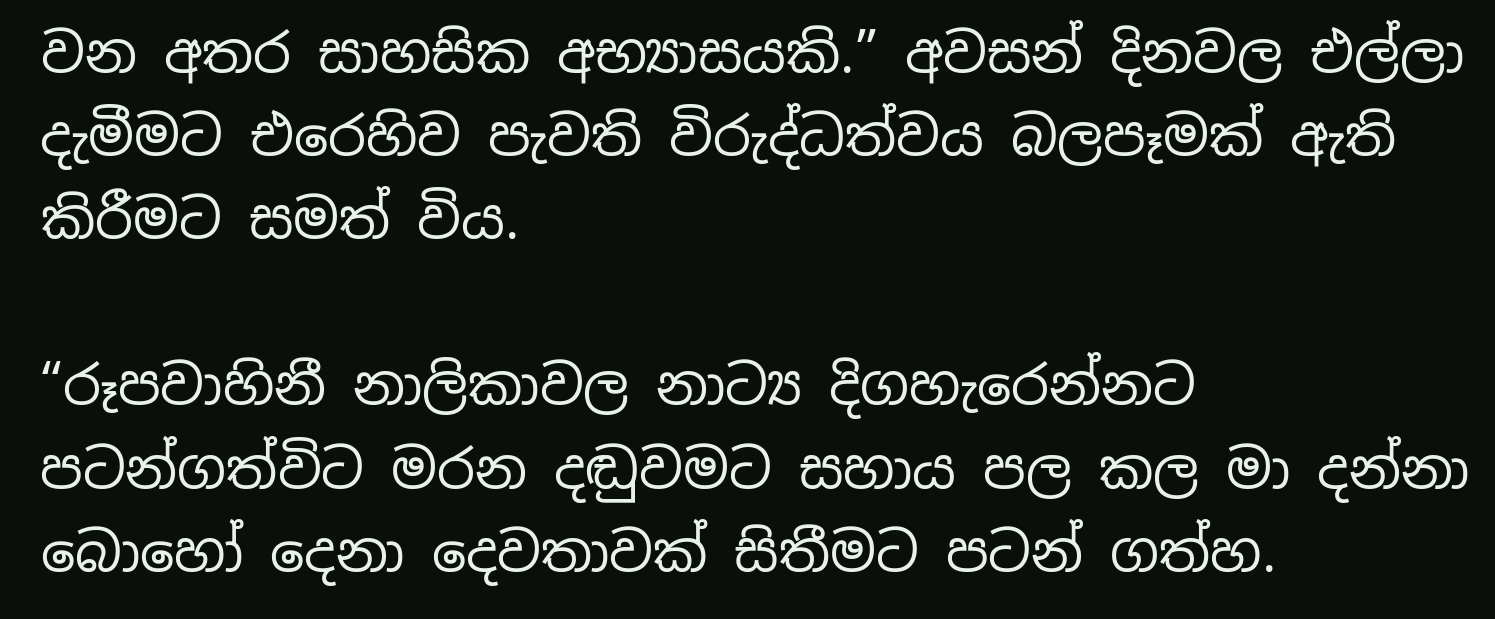වන අතර සාහසික අභ්‍යාසයකි.” අවසන් දිනවල එල්ලා දැමීමට එරෙහිව පැවති විරුද්ධත්වය බලපෑමක් ඇති කිරීමට සමත් විය.

“රූපවාහිනී නාලිකාවල නාට්‍ය දිගහැරෙන්නට පටන්ගත්විට මරන දඬුවමට සහාය පල කල මා දන්නා බොහෝ දෙනා දෙවතාවක් සිතීමට පටන් ගත්හ.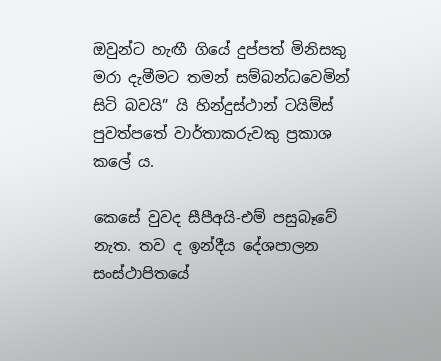ඔවුන්ට හැඟී ගියේ දුප්පත් මිනිසකු මරා දැමීමට තමන් සම්බන්ධවෙමින් සිටි බවයි” යි හින්දුස්ථාන් ටයිම්ස් පුවත්පතේ වාර්තාකරුවකු ප්‍රකාශ කලේ ය.

කෙසේ වුවද සීපීඅයි-එම් පසුබෑවේ නැත. තව ද ඉන්දීය දේශපාලන සංස්ථාපිතයේ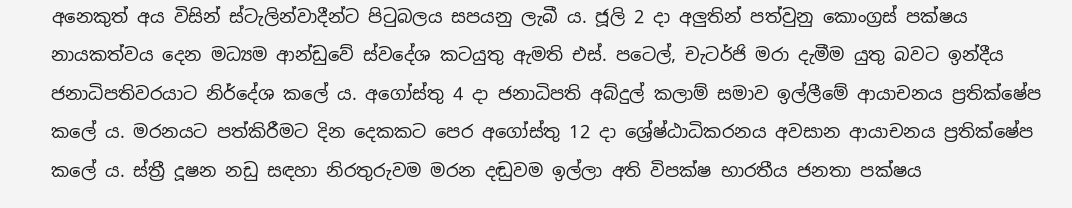අනෙකුත් අය විසින් ස්ටැලින්වාදීන්ට පිටුබලය සපයනු ලැබී ය. ජූලි 2 දා අලුතින් පත්වුනු කොංග්‍රස් පක්ෂය නායකත්වය දෙන මධ්‍යම ආන්ඩුවේ ස්වදේශ කටයුතු ඇමති එස්. පටෙල්, චැටර්ජි මරා දැමීම යුතු බවට ඉන්දීය ජනාධිපතිවරයාට නිර්දේශ කලේ ය. අගෝස්තු 4 දා ජනාධිපති අබ්දුල් කලාම් සමාව ඉල්ලීමේ ආයාචනය ප්‍රතික්ෂේප කලේ ය. මරනයට පත්කිරීමට දින දෙකකට පෙර අගෝස්තු 12 දා ශ්‍රේෂ්ඨාධිකරනය අවසාන ආයාචනය ප්‍රතික්ෂේප කලේ ය. ස්ත්‍රී දූෂන නඩු සඳහා නිරතුරුවම මරන දඬුවම ඉල්ලා අති විපක්ෂ භාරතීය ජනතා පක්ෂය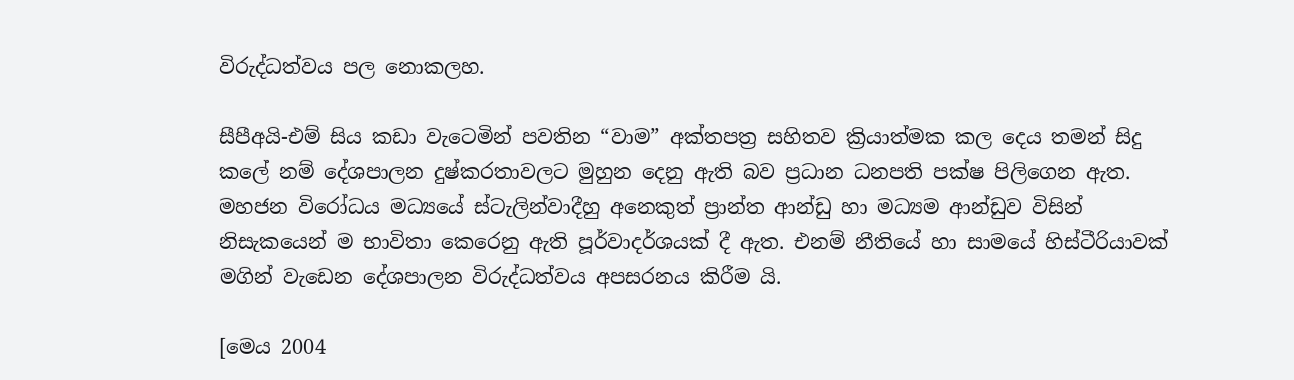විරුද්ධත්වය පල නොකලහ.

සීපීඅයි-එම් සිය කඩා වැටෙමින් පවතින “වාම” අක්තපත්‍ර සහිතව ක්‍රියාත්මක කල දෙය තමන් සිදු කලේ නම් දේශපාලන දුෂ්කරතාවලට මුහුන දෙනු ඇති බව ප්‍රධාන ධනපති පක්ෂ පිලිගෙන ඇත. මහජන විරෝධය මධ්‍යයේ ස්ටැලින්වාදීහු අනෙකුත් ප්‍රාන්ත ආන්ඩු හා මධ්‍යම ආන්ඩුව විසින් නිසැකයෙන් ම භාවිතා කෙරෙනු ඇති පූර්වාදර්ශයක් දී ඇත. එනම් නීතියේ හා සාමයේ හිස්ටීරියාවක් මගින් වැඩෙන දේශපාලන විරුද්ධත්වය අපසරනය කිරීම යි.

[මෙය 2004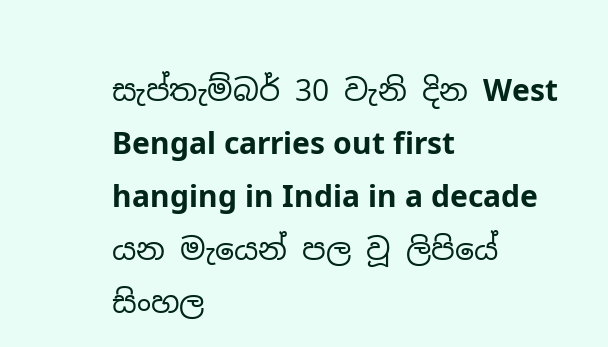සැප්තැම්බර් 30 වැනි දින West Bengal carries out first hanging in India in a decade යන මැයෙන් පල වූ ලිපියේ සිංහල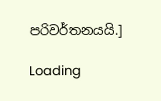පරිවර්තනයයි.]

Loading